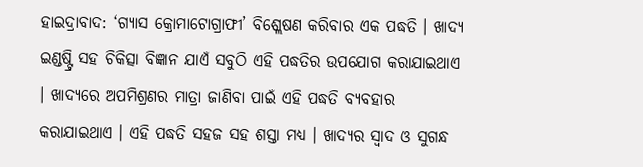ହାଇଦ୍ରାବାଦ: ‘ଗ୍ୟାସ କ୍ରୋମାଟୋଗ୍ରାଫୀ’ ବିଶ୍ଲେଷଣ କରିବାର ଏକ ପଦ୍ଧତି । ଖାଦ୍ୟ ଇଣ୍ଡଷ୍ଟ୍ରି ସହ ଚିକିତ୍ସା ବିଜ୍ଞାନ ଯାଏଁ ସବୁଠି ଏହି ପଦ୍ଧତିର ଉପଯୋଗ କରାଯାଇଥାଏ । ଖାଦ୍ୟରେ ଅପମିଶ୍ରଣର ମାତ୍ରା ଜାଣିବା ପାଇଁ ଏହି ପଦ୍ଧତି ବ୍ୟବହାର କରାଯାଇଥାଏ । ଏହି ପଦ୍ଧତି ସହଜ ସହ ଶସ୍ତା ମଧ୍ୟ । ଖାଦ୍ୟର ସ୍ବାଦ ଓ ସୁଗନ୍ଧ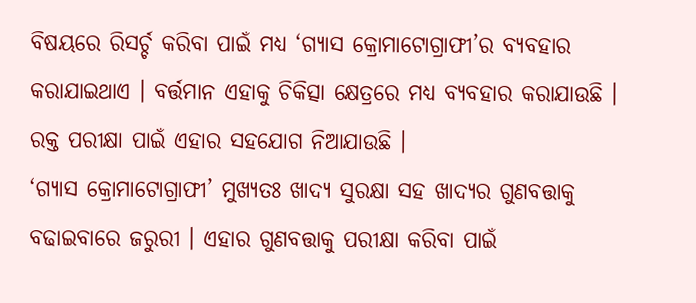ବିଷୟରେ ରିସର୍ଚ୍ଚ କରିବା ପାଇଁ ମଧ୍ୟ ‘ଗ୍ୟାସ କ୍ରୋମାଟୋଗ୍ରାଫୀ’ର ବ୍ୟବହାର କରାଯାଇଥାଏ । ବର୍ତ୍ତମାନ ଏହାକୁ ଚିକିତ୍ସା କ୍ଷେତ୍ରରେ ମଧ୍ୟ ବ୍ୟବହାର କରାଯାଉଛି । ରକ୍ତ ପରୀକ୍ଷା ପାଇଁ ଏହାର ସହଯୋଗ ନିଆଯାଉଛି ।
‘ଗ୍ୟାସ କ୍ରୋମାଟୋଗ୍ରାଫୀ’ ମୁଖ୍ୟତଃ ଖାଦ୍ୟ ସୁରକ୍ଷା ସହ ଖାଦ୍ୟର ଗୁଣବତ୍ତାକୁ ବଢାଇବାରେ ଜରୁରୀ । ଏହାର ଗୁଣବତ୍ତାକୁ ପରୀକ୍ଷା କରିବା ପାଇଁ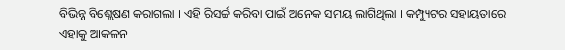ବିଭିନ୍ନ ବିଶ୍ଲେଷଣ କରାଗଲା । ଏହି ରିସର୍ଚ୍ଚ କରିବା ପାଇଁ ଅନେକ ସମୟ ଲାଗିଥିଲା । କମ୍ପ୍ୟୁଟର ସହାୟତାରେ ଏହାକୁ ଆକଳନ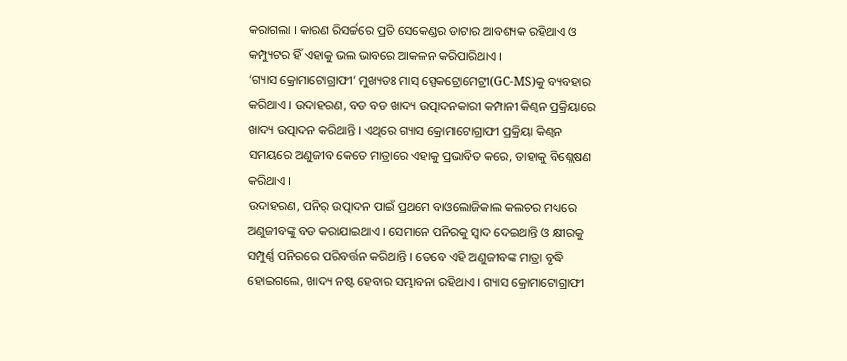କରାଗଲା । କାରଣ ରିସର୍ଚ୍ଚରେ ପ୍ରତି ସେକେଣ୍ଡର ଡାଟାର ଆବଶ୍ୟକ ରହିଥାଏ ଓ କମ୍ପ୍ୟୁଟର ହିଁ ଏହାକୁ ଭଲ ଭାବରେ ଆକଳନ କରିପାରିଥାଏ ।
‘ଗ୍ୟାସ କ୍ରୋମାଟୋଗ୍ରାଫୀ’ ମୁଖ୍ୟତଃ ମାସ୍ ସ୍ପେକଟ୍ରୋମେଟ୍ରୀ(GC-MS)କୁ ବ୍ୟବହାର କରିଥାଏ । ଉଦାହରଣ, ବଡ ବଡ ଖାଦ୍ୟ ଉତ୍ପାଦନକାରୀ କମ୍ପାନୀ କିଣ୍ବନ ପ୍ରକ୍ରିୟାରେ ଖାଦ୍ୟ ଉତ୍ପାଦନ କରିଥାନ୍ତି । ଏଥିରେ ଗ୍ୟାସ କ୍ରୋମାଟୋଗ୍ରାଫୀ ପ୍ରକ୍ରିୟା କିଣ୍ବନ ସମୟରେ ଅଣୁଜୀବ କେତେ ମାତ୍ରାରେ ଏହାକୁ ପ୍ରଭାବିତ କରେ, ତାହାକୁ ବିଶ୍ଲେଷଣ କରିଥାଏ ।
ଉଦାହରଣ, ପନିର୍ ଉତ୍ପାଦନ ପାଇଁ ପ୍ରଥମେ ବାଓଲୋଜିକାଲ କଲଚର ମଧ୍ୟରେ ଅଣୁଜୀବଙ୍କୁ ବଡ କରାଯାଇଥାଏ । ସେମାନେ ପନିରକୁ ସ୍ବାଦ ଦେଇଥାନ୍ତି ଓ କ୍ଷୀରକୁ ସମ୍ପୁର୍ଣ୍ଣ ପନିରରେ ପରିବର୍ତ୍ତନ କରିଥାନ୍ତି । ତେବେ ଏହି ଅଣୁଜୀବଙ୍କ ମାତ୍ରା ବୃଦ୍ଧି ହୋଇଗଲେ, ଖାଦ୍ୟ ନଷ୍ଟ ହେବାର ସମ୍ଭାବନା ରହିଥାଏ । ଗ୍ୟାସ କ୍ରୋମାଟୋଗ୍ରାଫୀ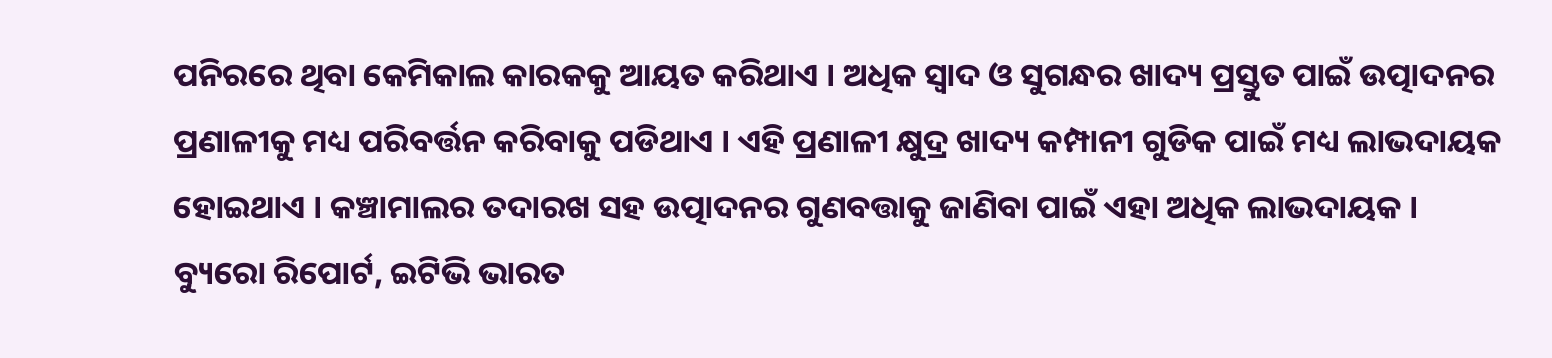ପନିରରେ ଥିବା କେମିକାଲ କାରକକୁ ଆୟତ କରିଥାଏ । ଅଧିକ ସ୍ବାଦ ଓ ସୁଗନ୍ଧର ଖାଦ୍ୟ ପ୍ରସ୍ତୁତ ପାଇଁ ଉତ୍ପାଦନର ପ୍ରଣାଳୀକୁ ମଧ୍ୟ ପରିବର୍ତ୍ତନ କରିବାକୁ ପଡିଥାଏ । ଏହି ପ୍ରଣାଳୀ କ୍ଷୁଦ୍ର ଖାଦ୍ୟ କମ୍ପାନୀ ଗୁଡିକ ପାଇଁ ମଧ୍ୟ ଲାଭଦାୟକ ହୋଇଥାଏ । କଞ୍ଚାମାଲର ତଦାରଖ ସହ ଉତ୍ପାଦନର ଗୁଣବତ୍ତାକୁ ଜାଣିବା ପାଇଁ ଏହା ଅଧିକ ଲାଭଦାୟକ ।
ବ୍ୟୁରୋ ରିପୋର୍ଟ, ଇଟିଭି ଭାରତ